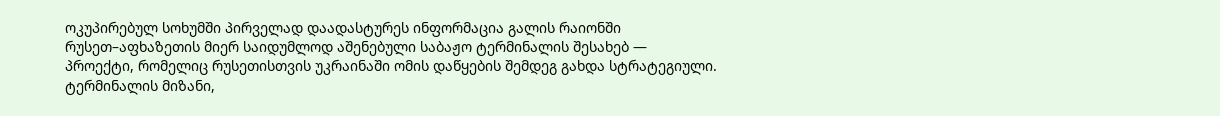ოკუპირებულ სოხუმში პირველად დაადასტურეს ინფორმაცია გალის რაიონში რუსეთ–აფხაზეთის მიერ საიდუმლოდ აშენებული საბაჟო ტერმინალის შესახებ — პროექტი, რომელიც რუსეთისთვის უკრაინაში ომის დაწყების შემდეგ გახდა სტრატეგიული. ტერმინალის მიზანი,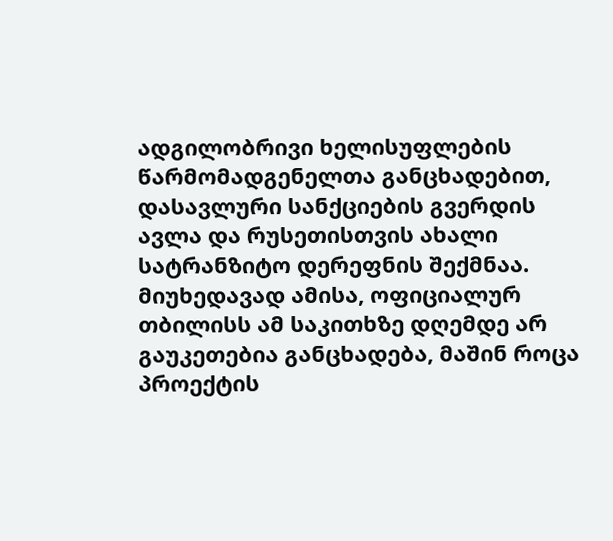ადგილობრივი ხელისუფლების წარმომადგენელთა განცხადებით, დასავლური სანქციების გვერდის ავლა და რუსეთისთვის ახალი სატრანზიტო დერეფნის შექმნაა. მიუხედავად ამისა, ოფიციალურ თბილისს ამ საკითხზე დღემდე არ გაუკეთებია განცხადება, მაშინ როცა პროექტის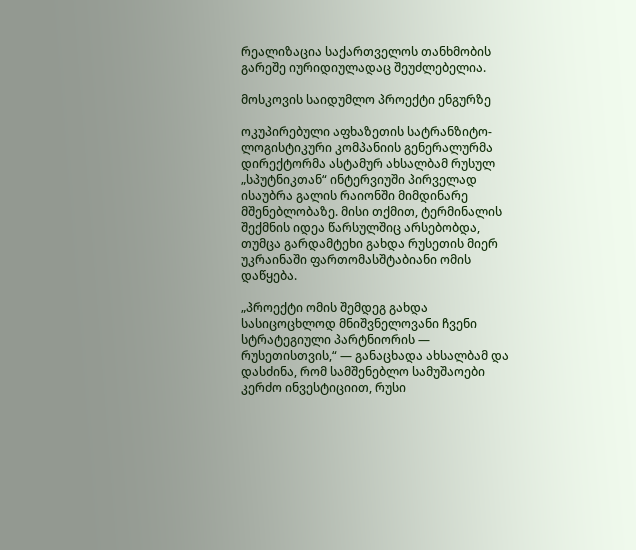რეალიზაცია საქართველოს თანხმობის გარეშე იურიდიულადაც შეუძლებელია.

მოსკოვის საიდუმლო პროექტი ენგურზე

ოკუპირებული აფხაზეთის სატრანზიტო-ლოგისტიკური კომპანიის გენერალურმა დირექტორმა ასტამურ ახსალბამ რუსულ „სპუტნიკთან“ ინტერვიუში პირველად ისაუბრა გალის რაიონში მიმდინარე მშენებლობაზე. მისი თქმით, ტერმინალის შექმნის იდეა წარსულშიც არსებობდა, თუმცა გარდამტეხი გახდა რუსეთის მიერ უკრაინაში ფართომასშტაბიანი ომის დაწყება.

„პროექტი ომის შემდეგ გახდა სასიცოცხლოდ მნიშვნელოვანი ჩვენი სტრატეგიული პარტნიორის — რუსეთისთვის,“ — განაცხადა ახსალბამ და დასძინა, რომ სამშენებლო სამუშაოები კერძო ინვესტიციით, რუსი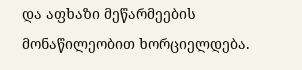და აფხაზი მეწარმეების მონაწილეობით ხორციელდება.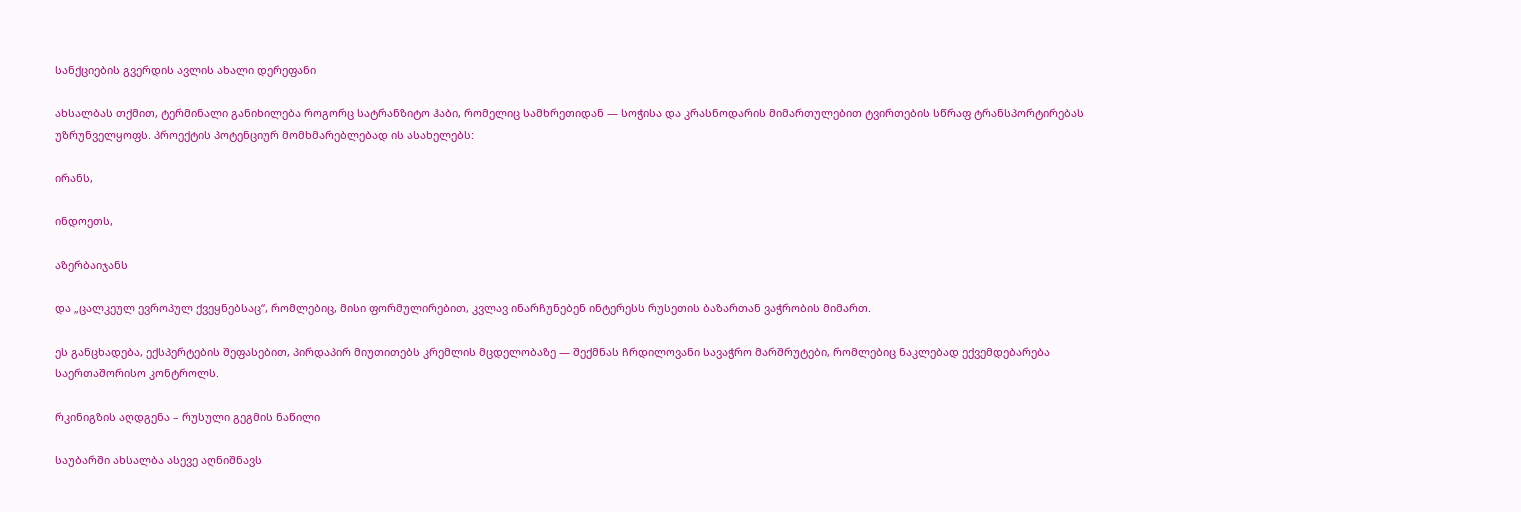სანქციების გვერდის ავლის ახალი დერეფანი

ახსალბას თქმით, ტერმინალი განიხილება როგორც სატრანზიტო ჰაბი, რომელიც სამხრეთიდან — სოჭისა და კრასნოდარის მიმართულებით ტვირთების სწრაფ ტრანსპორტირებას უზრუნველყოფს. პროექტის პოტენციურ მომხმარებლებად ის ასახელებს:

ირანს,

ინდოეთს,

აზერბაიჯანს

და „ცალკეულ ევროპულ ქვეყნებსაც“, რომლებიც, მისი ფორმულირებით, კვლავ ინარჩუნებენ ინტერესს რუსეთის ბაზართან ვაჭრობის მიმართ.

ეს განცხადება, ექსპერტების შეფასებით, პირდაპირ მიუთითებს კრემლის მცდელობაზე — შექმნას ჩრდილოვანი სავაჭრო მარშრუტები, რომლებიც ნაკლებად ექვემდებარება საერთაშორისო კონტროლს.

რკინიგზის აღდგენა – რუსული გეგმის ნაწილი

საუბარში ახსალბა ასევე აღნიშნავს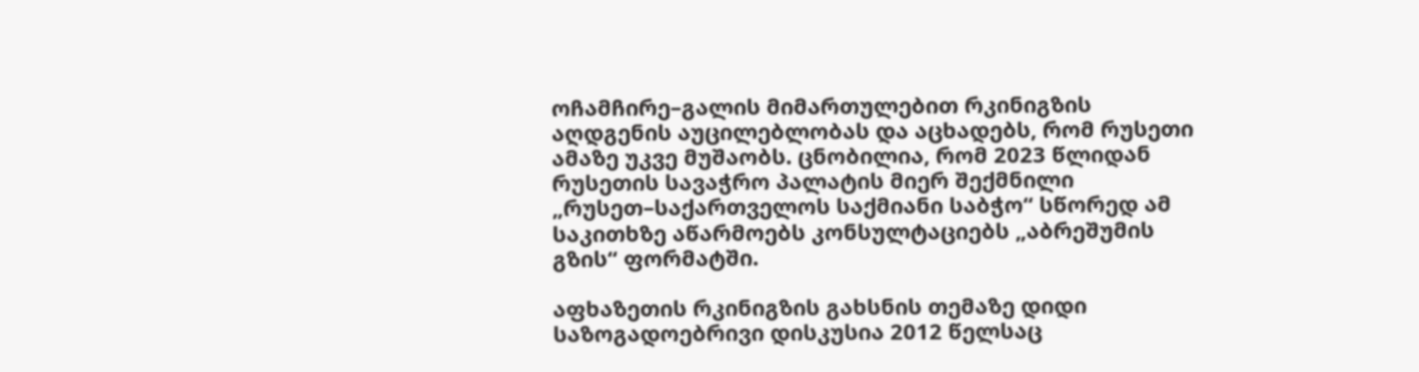ოჩამჩირე–გალის მიმართულებით რკინიგზის აღდგენის აუცილებლობას და აცხადებს, რომ რუსეთი ამაზე უკვე მუშაობს. ცნობილია, რომ 2023 წლიდან რუსეთის სავაჭრო პალატის მიერ შექმნილი „რუსეთ–საქართველოს საქმიანი საბჭო“ სწორედ ამ საკითხზე აწარმოებს კონსულტაციებს „აბრეშუმის გზის“ ფორმატში.

აფხაზეთის რკინიგზის გახსნის თემაზე დიდი საზოგადოებრივი დისკუსია 2012 წელსაც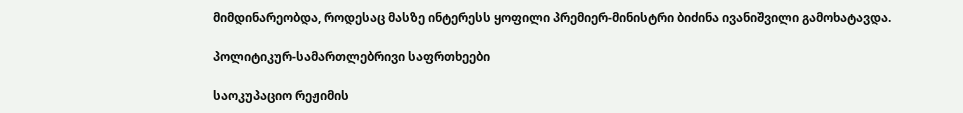მიმდინარეობდა, როდესაც მასზე ინტერესს ყოფილი პრემიერ-მინისტრი ბიძინა ივანიშვილი გამოხატავდა.

პოლიტიკურ-სამართლებრივი საფრთხეები

საოკუპაციო რეჟიმის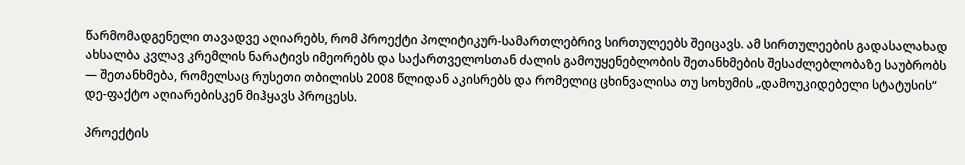წარმომადგენელი თავადვე აღიარებს, რომ პროექტი პოლიტიკურ-სამართლებრივ სირთულეებს შეიცავს. ამ სირთულეების გადასალახად ახსალბა კვლავ კრემლის ნარატივს იმეორებს და საქართველოსთან ძალის გამოუყენებლობის შეთანხმების შესაძლებლობაზე საუბრობს — შეთანხმება, რომელსაც რუსეთი თბილისს 2008 წლიდან აკისრებს და რომელიც ცხინვალისა თუ სოხუმის „დამოუკიდებელი სტატუსის“ დე-ფაქტო აღიარებისკენ მიჰყავს პროცესს.

პროექტის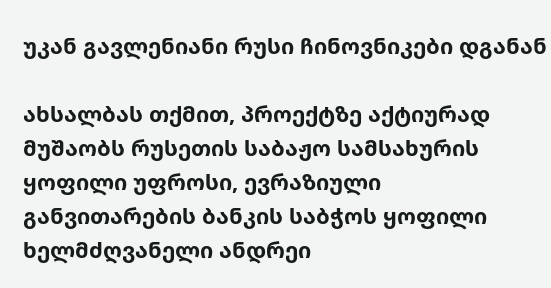უკან გავლენიანი რუსი ჩინოვნიკები დგანან

ახსალბას თქმით, პროექტზე აქტიურად მუშაობს რუსეთის საბაჟო სამსახურის ყოფილი უფროსი, ევრაზიული განვითარების ბანკის საბჭოს ყოფილი ხელმძღვანელი ანდრეი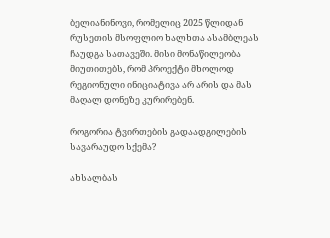ბელიანინოვი, რომელიც 2025 წლიდან რუსეთის მსოფლიო ხალხთა ასამბლეას ჩაუდგა სათავეში. მისი მონაწილეობა მიუთითებს, რომ პროექტი მხოლოდ რეგიონული ინიციატივა არ არის და მას მაღალ დონეზე კურირებენ.

როგორია ტვირთების გადაადგილების სავარაუდო სქემა?

ახსალბას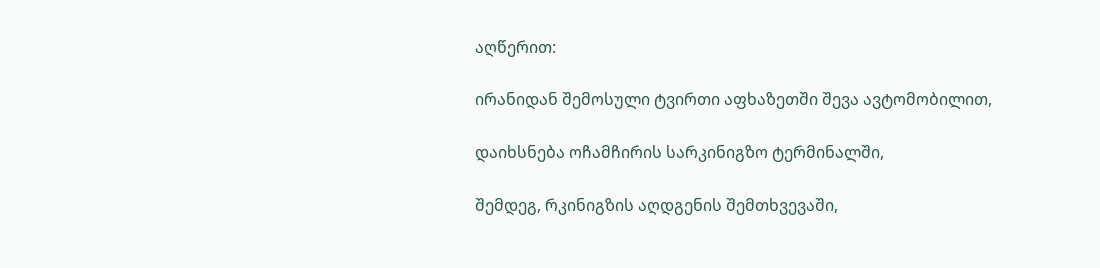აღწერით:

ირანიდან შემოსული ტვირთი აფხაზეთში შევა ავტომობილით,

დაიხსნება ოჩამჩირის სარკინიგზო ტერმინალში,

შემდეგ, რკინიგზის აღდგენის შემთხვევაში,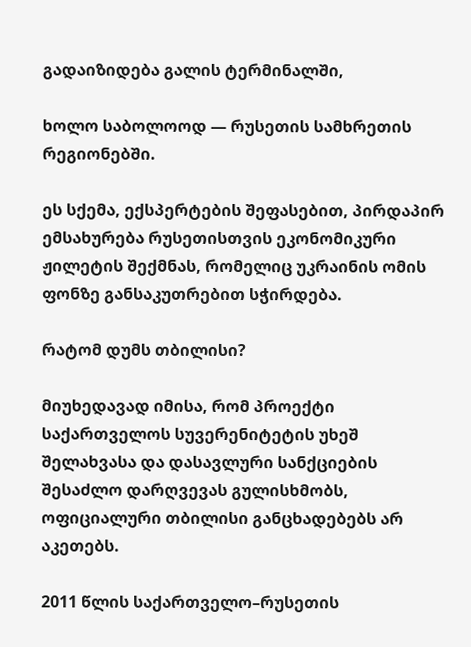გადაიზიდება გალის ტერმინალში,

ხოლო საბოლოოდ — რუსეთის სამხრეთის რეგიონებში.

ეს სქემა, ექსპერტების შეფასებით, პირდაპირ ემსახურება რუსეთისთვის ეკონომიკური ჟილეტის შექმნას, რომელიც უკრაინის ომის ფონზე განსაკუთრებით სჭირდება.

რატომ დუმს თბილისი?

მიუხედავად იმისა, რომ პროექტი საქართველოს სუვერენიტეტის უხეშ შელახვასა და დასავლური სანქციების შესაძლო დარღვევას გულისხმობს, ოფიციალური თბილისი განცხადებებს არ აკეთებს.

2011 წლის საქართველო–რუსეთის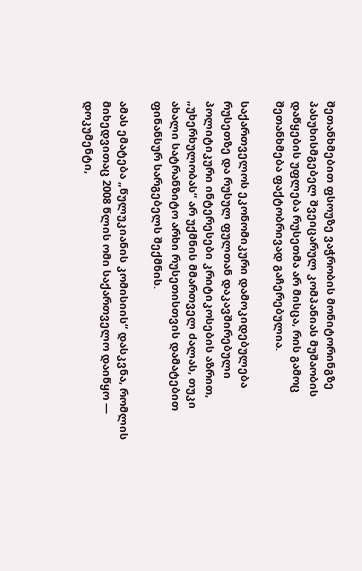შეთანხმებით ფსოუზე ვაჭრობის მონიტორინგზე პასუხისმგებელ შვეიცარულ კომპანიას მუშაობის დაწყების უფლება რუსეთმა არ მისცა, რის გამოც შეთანხმება ფაქტობრივად გაჩერებულია.

საქართველოს ეკონომიკური დამოკიდებულება რუსეთზე და რუსულ ფულთან დაკავშირებული პოლიტიკური ინტერესები კრიტიკოსების აზრით, „უხერხულობას“ არ უქმნის მმართველ ძალას, თუკი ახალი სატრანზიტო არხი რუსეთისთვის დამატებით ფინანსურ სარგებელს შექმნის.

ამას ემატება „წულუკიანის კომისიის“ დასკვნა, რომლის მიხედვითაც 2008 წლის ომი საქართველო დაიწყო — დოკუმენტი,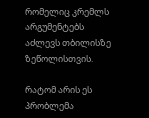რომელიც კრემლს არგუმენტებს აძლევს თბილისზე ზეწოლისთვის.

რატომ არის ეს პრობლემა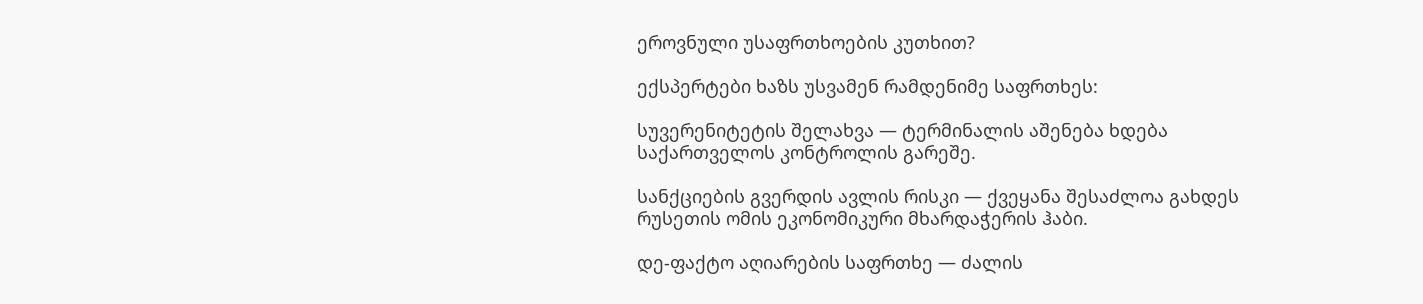ეროვნული უსაფრთხოების კუთხით?

ექსპერტები ხაზს უსვამენ რამდენიმე საფრთხეს:

სუვერენიტეტის შელახვა — ტერმინალის აშენება ხდება საქართველოს კონტროლის გარეშე.

სანქციების გვერდის ავლის რისკი — ქვეყანა შესაძლოა გახდეს რუსეთის ომის ეკონომიკური მხარდაჭერის ჰაბი.

დე-ფაქტო აღიარების საფრთხე — ძალის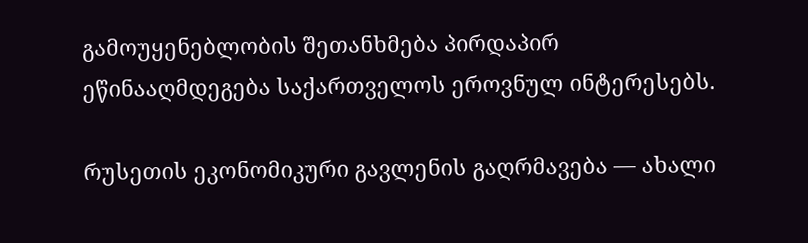გამოუყენებლობის შეთანხმება პირდაპირ ეწინააღმდეგება საქართველოს ეროვნულ ინტერესებს.

რუსეთის ეკონომიკური გავლენის გაღრმავება — ახალი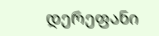დერეფანი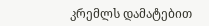კრემლს დამატებით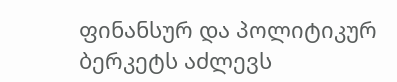ფინანსურ და პოლიტიკურ ბერკეტს აძლევს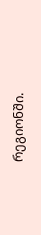რეგიონში.